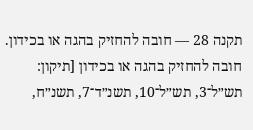תקנה 28 — חובה להחזיק בהגה או בכידון. חובה להחזיק בהגה או בכידון [תיקון: תש״ל־3, תש״ל־10, תשנ״ד־7, תשנ״ח,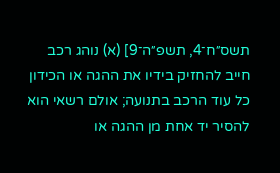תשס״ח־4, תשפ״ה־9] (א) נוהג רכב חייב להחזיק בידיו את ההגה או הכידון כל עוד הרכב בתנועה; אולם רשאי הוא להסיר יד אחת מן ההגה או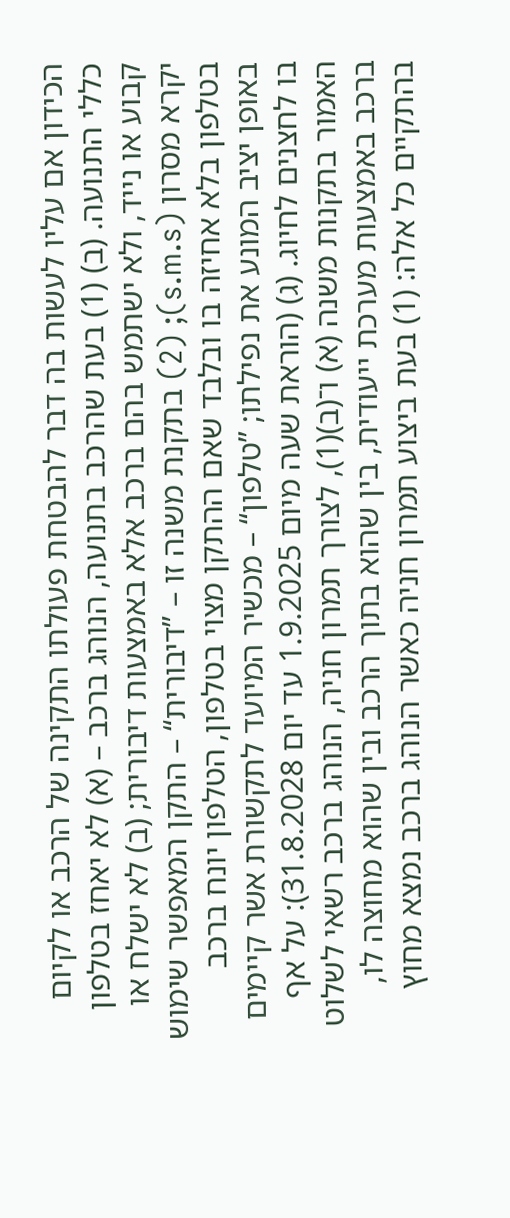הכידון אם עליו לעשות בה דבר להבטחת פעולתו התקינה של הרכב או לקיום כללי התנועה. (ב) (1) בעת שהרכב בתנועה, הנוהג ברכב – (א) לא יאחז בטלפון קבוע או נייד, ולא ישתמש בהם ברכב אלא באמצעות דיבורית; (ב) לא ישלח או יקרא מסרון (s.m.s); (2) בתקנת משנה זו – ”דיבורית“ – התקן המאפשר שימוש בטלפון בלא אחיזה בו ובלבד שאם ההתקן מצוי בטלפון, הטלפון יונח ברכב באופן יציב המונע את נפילתו; ”טלפון“ – מכשיר המיועד לתקשורת אשר קיימים בו לחצנים לחיוג. (ג) (הוראת שעה מיום 1.9.2025 עד יום 31.8.2028): על אף האמור בתקנות משנה (א) ו־(ב)(1), לצורך תמרון חניה, הנוהג ברכב רשאי לשלוט ברכב באמצעות מערכת ייעודית, בין שהוא בתוך הרכב ובין שהוא מחוצה לו, בהתקיים כל אלה: (1) בעת ביצוע תמרון חניה כאשר הנוהג ברכב נמצא מחוץ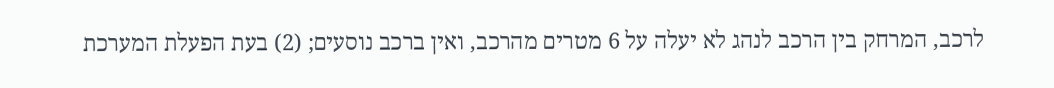לרכב, המרחק בין הרכב לנהג לא יעלה על 6 מטרים מהרכב, ואין ברכב נוסעים; (2) בעת הפעלת המערכת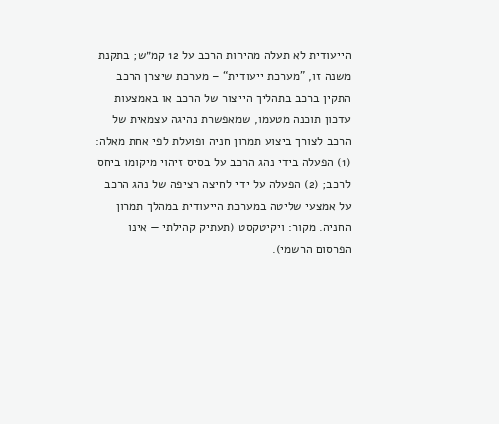הייעודית לא תעלה מהירות הרכב על 12 קמ״ש; בתקנת משנה זו, ”מערכת ייעודית“ – מערכת שיצרן הרכב התקין ברכב בתהליך הייצור של הרכב או באמצעות עדכון תוכנה מטעמו, שמאפשרת נהיגה עצמאית של הרכב לצורך ביצוע תמרון חניה ופועלת לפי אחת מאלה: (1) הפעלה בידי נהג הרכב על בסיס זיהוי מיקומו ביחס לרכב; (2) הפעלה על ידי לחיצה רציפה של נהג הרכב על אמצעי שליטה במערכת הייעודית במהלך תמרון החניה. מקור: ויקיטקסט (תעתיק קהילתי — אינו הפרסום הרשמי).